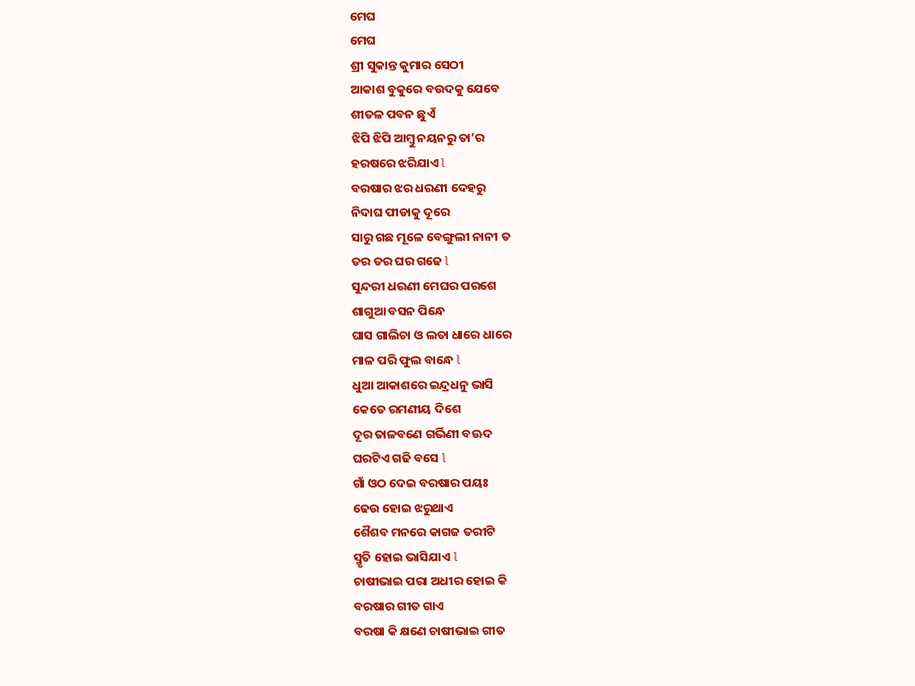ମେଘ
ମେଘ
ଶ୍ରୀ ସୁକାନ୍ତ କୁମାର ସେଠୀ
ଆକାଶ ବୁକୁରେ ବଉଦକୁ ଯେବେ
ଶୀତଳ ପବନ ଛୁଏଁ
ଝିପି ଝିପି ଆମ୍ବୁ ନୟନରୁ ତା’ର
ହରଷରେ ଝରିଯାଏ l
ବରଷାର ଝର ଧରଣୀ ଦେହରୁ
ନିଦାଘ ପୀଡାକୁ ଦୂରେ
ସାରୁ ଗଛ ମୂଳେ ବେଙ୍ଗୁଲୀ ନାନୀ ତ
ତର ତର ଘର ଗଢେ l
ସୁନ୍ଦରୀ ଧରଣୀ ମେଘର ପରଶେ
ଶାଗୁଆ ବସନ ପିନ୍ଧେ
ଘାସ ଗାଲିଚା ଓ ଲତା ଧାରେ ଧାରେ
ମାଳ ପରି ଫୁଲ ବାନ୍ଧେ l
ଧୁଆ ଆକାଶରେ ଇନ୍ଦ୍ରଧନୁ ଭାସି
କେତେ ରମଣୀୟ ଦିଶେ
ଦୂର ତାଳବଣେ ଗର୍ଭିଣୀ ବଊଦ
ଘରଟିଏ ଗଢି ବସେ l
ଗାଁ ଓଠ ଦେଇ ବରଷାର ପୟଃ
ଢେଉ ହୋଇ ଝରୁଥାଏ
ଶୈଶବ ମନରେ କାଗଜ ତରୀଟି
ସ୍ମୃତି ହୋଇ ଭାସିଯାଏ l
ଚାଷୀଭାଇ ପରା ଅଧୀର ହୋଇ କି
ବରଷାର ଗୀତ ଗାଏ
ବରଷା କି କ୍ଷଣେ ଚାଷୀଭାଇ ଗୀତ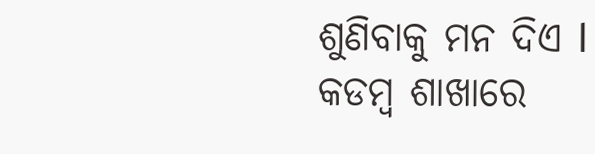ଶୁଣିବାକୁ ମନ ଦିଏ l
କଡମ୍ବ ଶାଖାରେ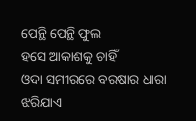ପେନ୍ଥି ପେନ୍ଥି ଫୁଲ
ହସେ ଆକାଶକୁ ଚାହିଁ
ଓଦା ସମୀରରେ ବରଷାର ଧାରା
ଝରିଯାଏ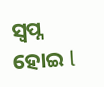ସ୍ଵପ୍ନ ହୋଇ l